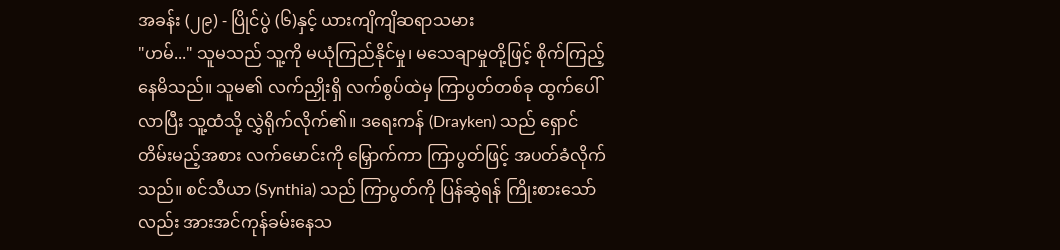အခန်း (၂၉) - ပြိုင်ပွဲ (၆)နှင့် ယားကျိကျိဆရာသမား
"ဟမ်..." သူမသည် သူ့ကို မယုံကြည်နိုင်မှု၊ မသေချာမှုတို့ဖြင့် စိုက်ကြည့်နေမိသည်။ သူမ၏ လက်ညှိုးရှိ လက်စွပ်ထဲမှ ကြာပွတ်တစ်ခု ထွက်ပေါ်လာပြီး သူ့ထံသို့ လွှဲရိုက်လိုက်၏။ ဒရေးကန် (Drayken) သည် ရှောင်တိမ်းမည့်အစား လက်မောင်းကို မြှောက်ကာ ကြာပွတ်ဖြင့် အပတ်ခံလိုက်သည်။ စင်သီယာ (Synthia) သည် ကြာပွတ်ကို ပြန်ဆွဲရန် ကြိုးစားသော်လည်း အားအင်ကုန်ခမ်းနေသ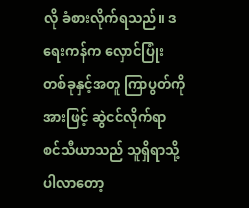လို ခံစားလိုက်ရသည်။ ဒရေးကန်က လှောင်ပြုံးတစ်ခုနှင့်အတူ ကြာပွတ်ကို အားဖြင့် ဆွဲငင်လိုက်ရာ စင်သီယာသည် သူရှိရာသို့ ပါလာတော့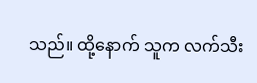သည်။ ထို့နောက် သူက လက်သီး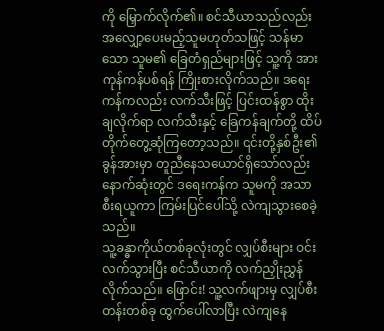ကို မြှောက်လိုက်၏။ စင်သီယာသည်လည်း အလျှော့ပေးမည့်သူမဟုတ်သဖြင့် သန်မာသော သူမ၏ ခြေတံရှည်များဖြင့် သူ့ကို အားကုန်ကန်ပစ်ရန် ကြိုးစားလိုက်သည်။ ဒရေးကန်ကလည်း လက်သီးဖြင့် ပြင်းထန်စွာ ထိုးချလိုက်ရာ လက်သီးနှင့် ခြေကန်ချက်တို့ ထိပ်တိုက်တွေ့ဆုံကြတော့သည်။ ၎င်းတို့နှစ်ဦး၏ ခွန်အားမှာ တူညီနေသယောင်ရှိသော်လည်း နောက်ဆုံးတွင် ဒရေးကန်က သူမကို အသာစီးရယူကာ ကြမ်းပြင်ပေါ်သို့ လဲကျသွားစေခဲ့သည်။
သူ့ခန္ဓာကိုယ်တစ်ခုလုံးတွင် လျှပ်စီးများ ဝင်းလက်သွားပြီး စင်သီယာကို လက်ညှိုးညွှန်လိုက်သည်။ ဖြောင်း! သူ့လက်ဖျားမှ လျှပ်စီးတန်းတစ်ခု ထွက်ပေါ်လာပြီး လဲကျနေ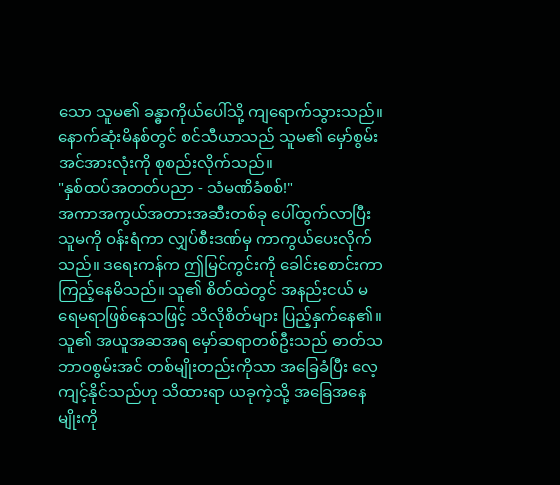သော သူမ၏ ခန္ဓာကိုယ်ပေါ်သို့ ကျရောက်သွားသည်။ နောက်ဆုံးမိနစ်တွင် စင်သီယာသည် သူမ၏ မှော်စွမ်းအင်အားလုံးကို စုစည်းလိုက်သည်။
"နှစ်ထပ်အတတ်ပညာ - သံမဏိခံစစ်!"
အကာအကွယ်အတားအဆီးတစ်ခု ပေါ်ထွက်လာပြီး သူမကို ဝန်းရံကာ လျှပ်စီးဒဏ်မှ ကာကွယ်ပေးလိုက်သည်။ ဒရေးကန်က ဤမြင်ကွင်းကို ခေါင်းစောင်းကာ ကြည့်နေမိသည်။ သူ၏ စိတ်ထဲတွင် အနည်းငယ် မရေမရာဖြစ်နေသဖြင့် သိလိုစိတ်များ ပြည့်နှက်နေ၏။ သူ၏ အယူအဆအရ မှော်ဆရာတစ်ဦးသည် ဓာတ်သဘာဝစွမ်းအင် တစ်မျိုးတည်းကိုသာ အခြေခံပြီး လေ့ကျင့်နိုင်သည်ဟု သိထားရာ ယခုကဲ့သို့ အခြေအနေမျိုးကို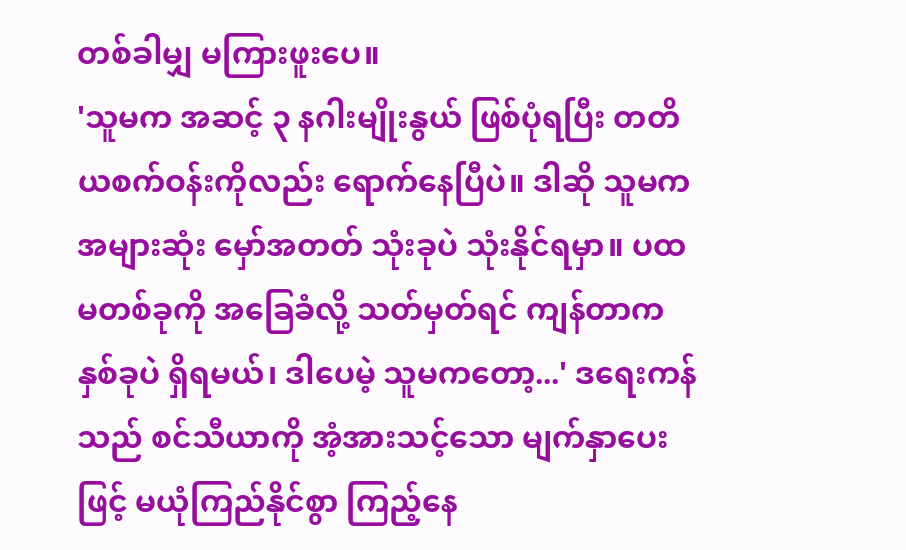တစ်ခါမျှ မကြားဖူးပေ။
'သူမက အဆင့် ၃ နဂါးမျိုးနွယ် ဖြစ်ပုံရပြီး တတိယစက်ဝန်းကိုလည်း ရောက်နေပြီပဲ။ ဒါဆို သူမက အများဆုံး မှော်အတတ် သုံးခုပဲ သုံးနိုင်ရမှာ။ ပထမတစ်ခုကို အခြေခံလို့ သတ်မှတ်ရင် ကျန်တာက နှစ်ခုပဲ ရှိရမယ်၊ ဒါပေမဲ့ သူမကတော့...' ဒရေးကန်သည် စင်သီယာကို အံ့အားသင့်သော မျက်နှာပေးဖြင့် မယုံကြည်နိုင်စွာ ကြည့်နေ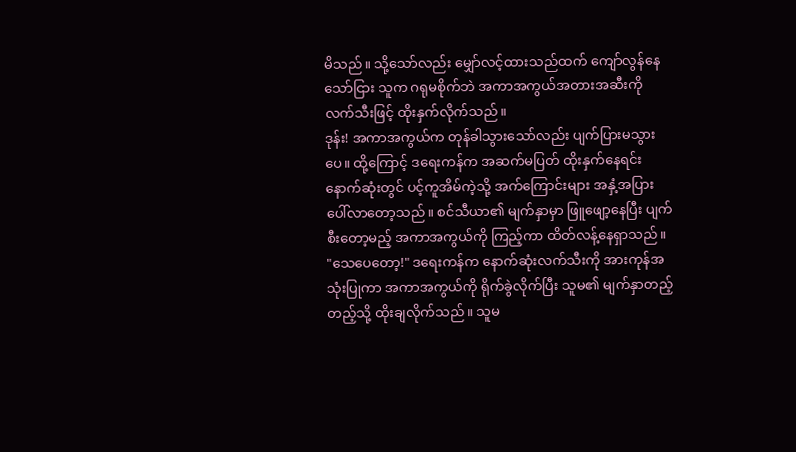မိသည်။ သို့သော်လည်း မျှော်လင့်ထားသည်ထက် ကျော်လွန်နေသော်ငြား သူက ဂရုမစိုက်ဘဲ အကာအကွယ်အတားအဆီးကို လက်သီးဖြင့် ထိုးနှက်လိုက်သည်။
ဒုန်း! အကာအကွယ်က တုန်ခါသွားသော်လည်း ပျက်ပြားမသွားပေ။ ထို့ကြောင့် ဒရေးကန်က အဆက်မပြတ် ထိုးနှက်နေရင်း နောက်ဆုံးတွင် ပင့်ကူအိမ်ကဲ့သို့ အက်ကြောင်းများ အနှံ့အပြား ပေါ်လာတော့သည်။ စင်သီယာ၏ မျက်နှာမှာ ဖြူဖျော့နေပြီး ပျက်စီးတော့မည့် အကာအကွယ်ကို ကြည့်ကာ ထိတ်လန့်နေရှာသည်။
"သေပေတော့!" ဒရေးကန်က နောက်ဆုံးလက်သီးကို အားကုန်အသုံးပြုကာ အကာအကွယ်ကို ရိုက်ခွဲလိုက်ပြီး သူမ၏ မျက်နှာတည့်တည့်သို့ ထိုးချလိုက်သည်။ သူမ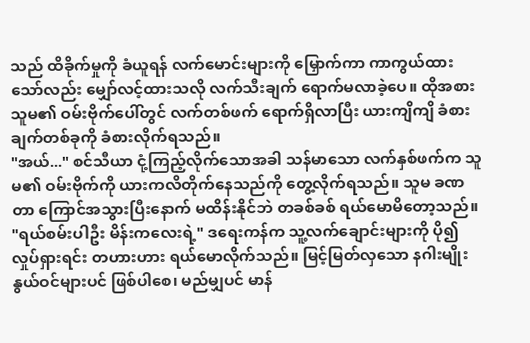သည် ထိခိုက်မှုကို ခံယူရန် လက်မောင်းများကို မြှောက်ကာ ကာကွယ်ထားသော်လည်း မျှော်လင့်ထားသလို လက်သီးချက် ရောက်မလာခဲ့ပေ။ ထိုအစား သူမ၏ ဝမ်းဗိုက်ပေါ်တွင် လက်တစ်ဖက် ရောက်ရှိလာပြီး ယားကျိကျိ ခံစားချက်တစ်ခုကို ခံစားလိုက်ရသည်။
"အယ်..." စင်သီယာ ငုံ့ကြည့်လိုက်သောအခါ သန်မာသော လက်နှစ်ဖက်က သူမ၏ ဝမ်းဗိုက်ကို ယားကလိတိုက်နေသည်ကို တွေ့လိုက်ရသည်။ သူမ ခဏတာ ကြောင်အသွားပြီးနောက် မထိန်းနိုင်ဘဲ တခစ်ခစ် ရယ်မောမိတော့သည်။
"ရယ်စမ်းပါဦး မိန်းကလေးရဲ့" ဒရေးကန်က သူ့လက်ချောင်းများကို ပို၍ လှုပ်ရှားရင်း တဟားဟား ရယ်မောလိုက်သည်။ မြင့်မြတ်လှသော နဂါးမျိုးနွယ်ဝင်များပင် ဖြစ်ပါစေ၊ မည်မျှပင် မာန်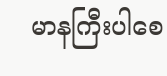မာနကြီးပါစေ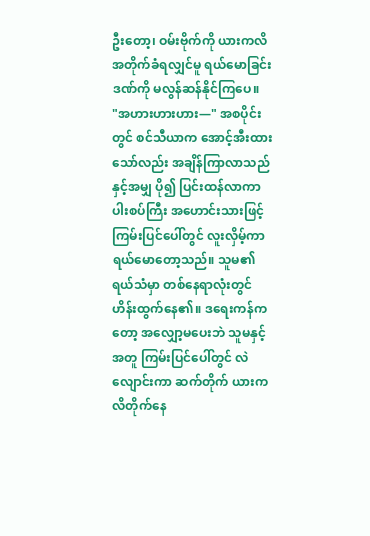ဦးတော့၊ ဝမ်းဗိုက်ကို ယားကလိအတိုက်ခံရလျှင်မူ ရယ်မောခြင်းဒဏ်ကို မလွန်ဆန်နိုင်ကြပေ။
"အဟားဟားဟား—" အစပိုင်းတွင် စင်သီယာက အောင့်အီးထားသော်လည်း အချိန်ကြာလာသည်နှင့်အမျှ ပို၍ ပြင်းထန်လာကာ ပါးစပ်ကြီး အဟောင်းသားဖြင့် ကြမ်းပြင်ပေါ်တွင် လူးလှိမ့်ကာ ရယ်မောတော့သည်။ သူမ၏ ရယ်သံမှာ တစ်နေရာလုံးတွင် ဟိန်းထွက်နေ၏။ ဒရေးကန်ကတော့ အလျှော့မပေးဘဲ သူမနှင့်အတူ ကြမ်းပြင်ပေါ်တွင် လဲလျောင်းကာ ဆက်တိုက် ယားကလိတိုက်နေ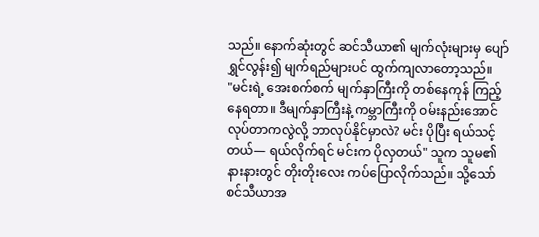သည်။ နောက်ဆုံးတွင် ဆင်သီယာ၏ မျက်လုံးများမှ ပျော်ရွှင်လွန်း၍ မျက်ရည်များပင် ထွက်ကျလာတော့သည်။
"မင်းရဲ့ အေးစက်စက် မျက်နှာကြီးကို တစ်နေကုန် ကြည့်နေရတာ။ ဒီမျက်နှာကြီးနဲ့ ကမ္ဘာကြီးကို ဝမ်းနည်းအောင်လုပ်တာကလွဲလို့ ဘာလုပ်နိုင်မှာလဲ? မင်း ပိုပြီး ရယ်သင့်တယ်— ရယ်လိုက်ရင် မင်းက ပိုလှတယ်" သူက သူမ၏ နားနားတွင် တိုးတိုးလေး ကပ်ပြောလိုက်သည်။ သို့သော် စင်သီယာအ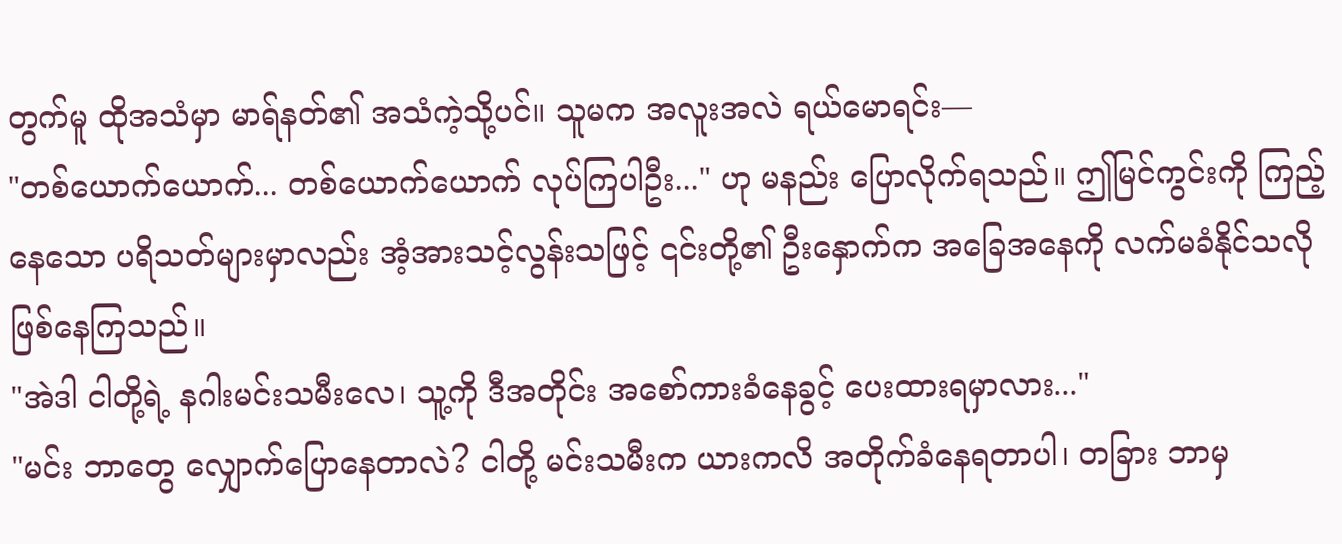တွက်မူ ထိုအသံမှာ မာရ်နတ်၏ အသံကဲ့သို့ပင်။ သူမက အလူးအလဲ ရယ်မောရင်း—
"တစ်ယောက်ယောက်... တစ်ယောက်ယောက် လုပ်ကြပါဦး..." ဟု မနည်း ပြောလိုက်ရသည်။ ဤမြင်ကွင်းကို ကြည့်နေသော ပရိသတ်များမှာလည်း အံ့အားသင့်လွန်းသဖြင့် ၎င်းတို့၏ ဦးနှောက်က အခြေအနေကို လက်မခံနိုင်သလို ဖြစ်နေကြသည်။
"အဲဒါ ငါတို့ရဲ့ နဂါးမင်းသမီးလေ၊ သူ့ကို ဒီအတိုင်း အစော်ကားခံနေခွင့် ပေးထားရမှာလား..."
"မင်း ဘာတွေ လျှောက်ပြောနေတာလဲ? ငါတို့ မင်းသမီးက ယားကလိ အတိုက်ခံနေရတာပါ၊ တခြား ဘာမှ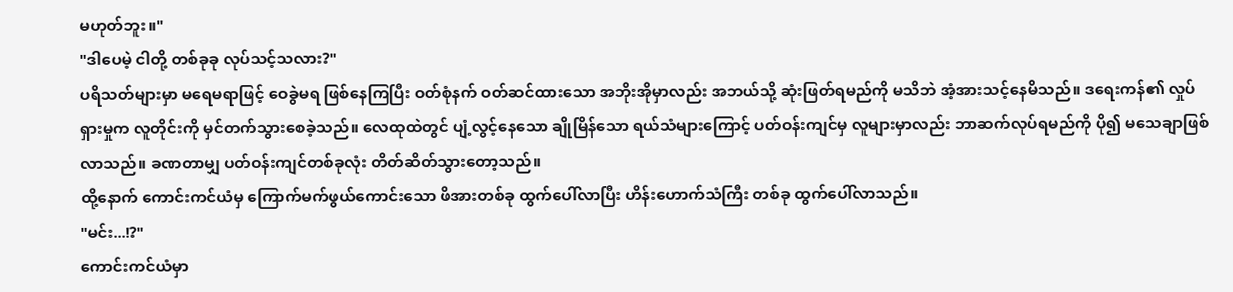မဟုတ်ဘူး။"
"ဒါပေမဲ့ ငါတို့ တစ်ခုခု လုပ်သင့်သလား?"
ပရိသတ်များမှာ မရေမရာဖြင့် ဝေခွဲမရ ဖြစ်နေကြပြီး ဝတ်စုံနက် ဝတ်ဆင်ထားသော အဘိုးအိုမှာလည်း အဘယ်သို့ ဆုံးဖြတ်ရမည်ကို မသိဘဲ အံ့အားသင့်နေမိသည်။ ဒရေးကန်၏ လှုပ်ရှားမှုက လူတိုင်းကို မှင်တက်သွားစေခဲ့သည်။ လေထုထဲတွင် ပျံ့လွင့်နေသော ချိုမြိန်သော ရယ်သံများကြောင့် ပတ်ဝန်းကျင်မှ လူများမှာလည်း ဘာဆက်လုပ်ရမည်ကို ပို၍ မသေချာဖြစ်လာသည်။ ခဏတာမျှ ပတ်ဝန်းကျင်တစ်ခုလုံး တိတ်ဆိတ်သွားတော့သည်။
ထို့နောက် ကောင်းကင်ယံမှ ကြောက်မက်ဖွယ်ကောင်းသော ဖိအားတစ်ခု ထွက်ပေါ်လာပြီး ဟိန်းဟောက်သံကြီး တစ်ခု ထွက်ပေါ်လာသည်။
"မင်း...!?"
ကောင်းကင်ယံမှာ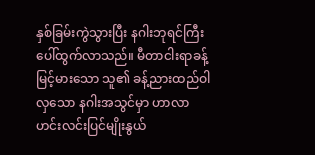နှစ်ခြမ်းကွဲသွားပြီး နဂါးဘုရင်ကြီး ပေါ်ထွက်လာသည်။ မီတာငါးရာခန့် မြင့်မားသော သူ၏ ခန့်ညားထည်ဝါလှသော နဂါးအသွင်မှာ ဟာလာဟင်းလင်းပြင်မျိုးနွယ်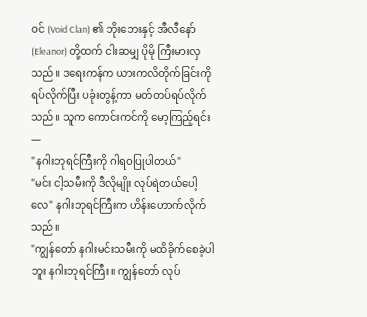ဝင် (Void Clan) ၏ ဘိုးဘေးနှင့် အီလီနော် (Eleanor) တို့ထက် ငါးဆမျှ ပိုမို ကြီးမားလှသည်။ ဒရေးကန်က ယားကလိတိုက်ခြင်းကို ရပ်လိုက်ပြီး ပခုံးတွန့်ကာ မတ်တပ်ရပ်လိုက်သည်။ သူက ကောင်းကင်ကို မော့ကြည့်ရင်း—
"နဂါးဘုရင်ကြီးကို ဂါရဝပြုပါတယ်"
"မင်း ငါ့သမီးကို ဒီလိုမျိုး လုပ်ရဲတယ်ပေါ့လေ" နဂါးဘုရင်ကြီးက ဟိန်းဟောက်လိုက်သည်။
"ကျွန်တော် နဂါးမင်းသမီးကို မထိခိုက်စေခဲ့ပါဘူး နဂါးဘုရင်ကြီး။ ကျွန်တော် လုပ်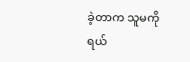ခဲ့တာက သူမကို ရယ်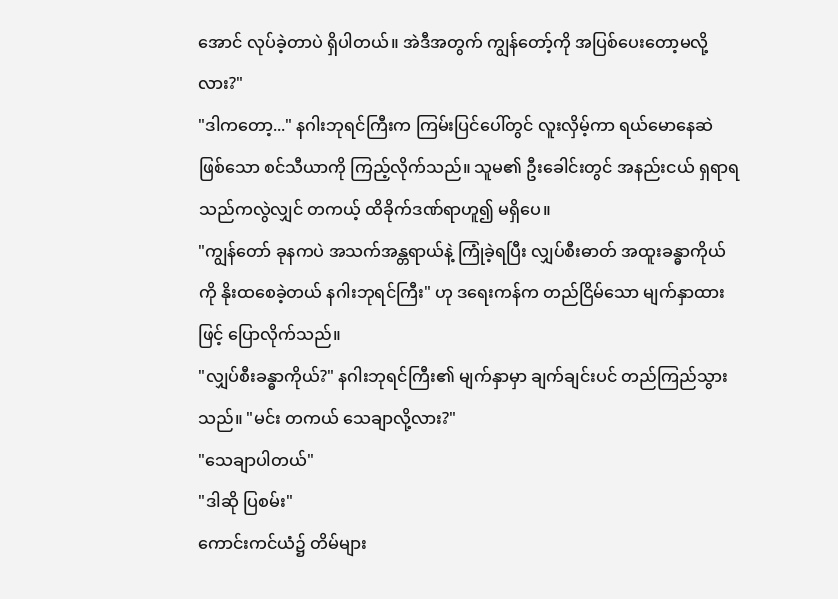အောင် လုပ်ခဲ့တာပဲ ရှိပါတယ်။ အဲဒီအတွက် ကျွန်တော့်ကို အပြစ်ပေးတော့မလို့လား?"
"ဒါကတော့..." နဂါးဘုရင်ကြီးက ကြမ်းပြင်ပေါ်တွင် လူးလှိမ့်ကာ ရယ်မောနေဆဲဖြစ်သော စင်သီယာကို ကြည့်လိုက်သည်။ သူမ၏ ဦးခေါင်းတွင် အနည်းငယ် ရှရာရသည်ကလွဲလျှင် တကယ့် ထိခိုက်ဒဏ်ရာဟူ၍ မရှိပေ။
"ကျွန်တော် ခုနကပဲ အသက်အန္တရာယ်နဲ့ ကြုံခဲ့ရပြီး လျှပ်စီးဓာတ် အထူးခန္ဓာကိုယ်ကို နိုးထစေခဲ့တယ် နဂါးဘုရင်ကြီး" ဟု ဒရေးကန်က တည်ငြိမ်သော မျက်နှာထားဖြင့် ပြောလိုက်သည်။
"လျှပ်စီးခန္ဓာကိုယ်?" နဂါးဘုရင်ကြီး၏ မျက်နှာမှာ ချက်ချင်းပင် တည်ကြည်သွားသည်။ "မင်း တကယ် သေချာလို့လား?"
"သေချာပါတယ်"
"ဒါဆို ပြစမ်း"
ကောင်းကင်ယံ၌ တိမ်များ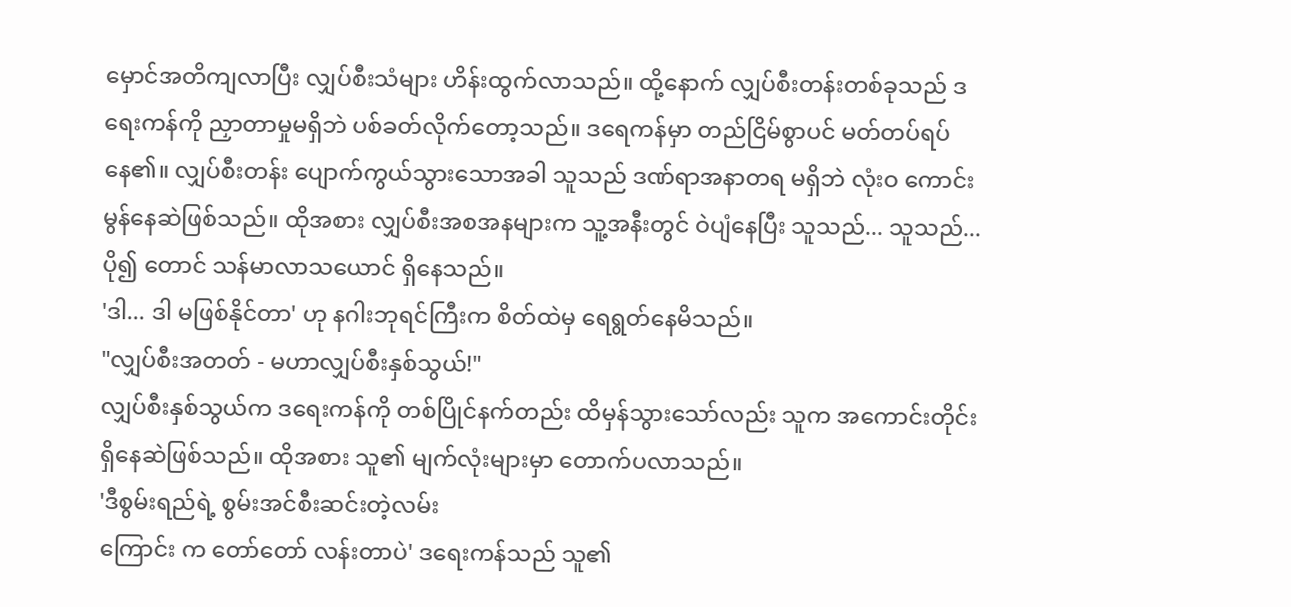မှောင်အတိကျလာပြီး လျှပ်စီးသံများ ဟိန်းထွက်လာသည်။ ထို့နောက် လျှပ်စီးတန်းတစ်ခုသည် ဒရေးကန်ကို ညှာတာမှုမရှိဘဲ ပစ်ခတ်လိုက်တော့သည်။ ဒရေကန်မှာ တည်ငြိမ်စွာပင် မတ်တပ်ရပ်နေ၏။ လျှပ်စီးတန်း ပျောက်ကွယ်သွားသောအခါ သူသည် ဒဏ်ရာအနာတရ မရှိဘဲ လုံးဝ ကောင်းမွန်နေဆဲဖြစ်သည်။ ထိုအစား လျှပ်စီးအစအနများက သူ့အနီးတွင် ဝဲပျံနေပြီး သူသည်... သူသည်... ပို၍ တောင် သန်မာလာသယောင် ရှိနေသည်။
'ဒါ... ဒါ မဖြစ်နိုင်တာ' ဟု နဂါးဘုရင်ကြီးက စိတ်ထဲမှ ရေရွတ်နေမိသည်။
"လျှပ်စီးအတတ် - မဟာလျှပ်စီးနှစ်သွယ်!"
လျှပ်စီးနှစ်သွယ်က ဒရေးကန်ကို တစ်ပြိုင်နက်တည်း ထိမှန်သွားသော်လည်း သူက အကောင်းတိုင်း ရှိနေဆဲဖြစ်သည်။ ထိုအစား သူ၏ မျက်လုံးများမှာ တောက်ပလာသည်။
'ဒီစွမ်းရည်ရဲ့ စွမ်းအင်စီးဆင်းတဲ့လမ်း
ကြောင်း က တော်တော် လန်းတာပဲ' ဒရေးကန်သည် သူ၏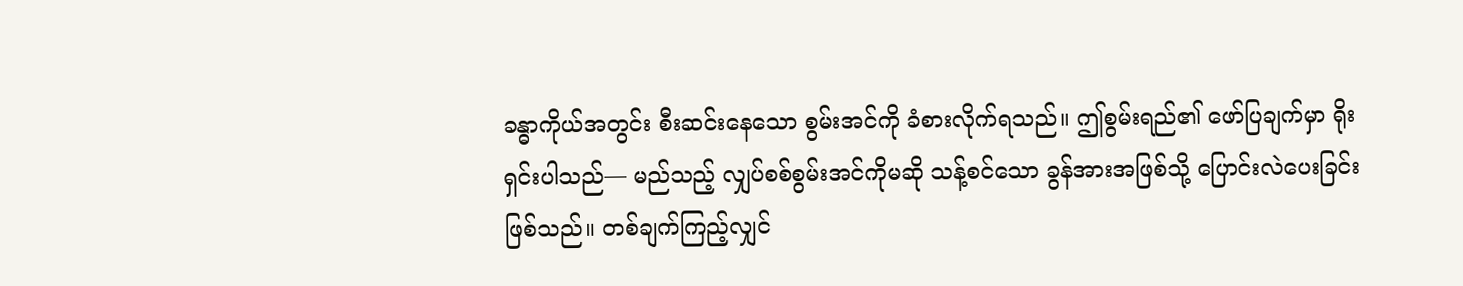ခန္ဓာကိုယ်အတွင်း စီးဆင်းနေသော စွမ်းအင်ကို ခံစားလိုက်ရသည်။ ဤစွမ်းရည်၏ ဖော်ပြချက်မှာ ရိုးရှင်းပါသည်— မည်သည့် လျှပ်စစ်စွမ်းအင်ကိုမဆို သန့်စင်သော ခွန်အားအဖြစ်သို့ ပြောင်းလဲပေးခြင်း ဖြစ်သည်။ တစ်ချက်ကြည့်လျှင်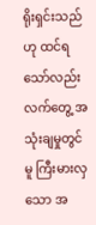ရိုးရှင်းသည်ဟု ထင်ရသော်လည်း လက်တွေ့ အသုံးချမှုတွင်မူ ကြီးမားလှသော အ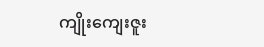ကျိုးကျေးဇူး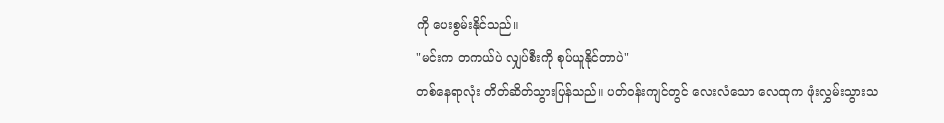ကို ပေးစွမ်းနိုင်သည်။
"မင်းက တကယ်ပဲ လျှပ်စီးကို စုပ်ယူနိုင်တာပဲ"
တစ်နေရာလုံး တိတ်ဆိတ်သွားပြန်သည်။ ပတ်ဝန်းကျင်တွင် လေးလံသော လေထုက ဖုံးလွှမ်းသွားသ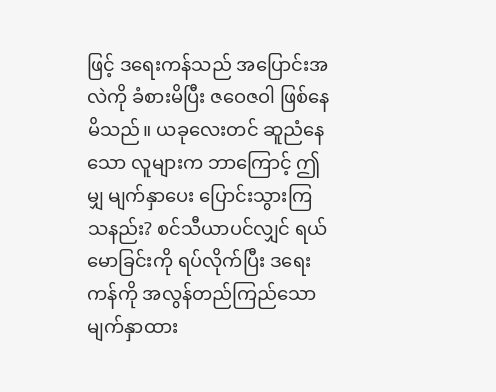ဖြင့် ဒရေးကန်သည် အပြောင်းအလဲကို ခံစားမိပြီး ဇဝေဇဝါ ဖြစ်နေမိသည်။ ယခုလေးတင် ဆူညံနေသော လူများက ဘာကြောင့် ဤမျှ မျက်နှာပေး ပြောင်းသွားကြသနည်း? စင်သီယာပင်လျှင် ရယ်မောခြင်းကို ရပ်လိုက်ပြီး ဒရေးကန်ကို အလွန်တည်ကြည်သော မျက်နှာထား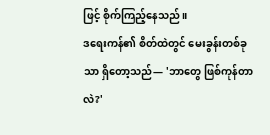ဖြင့် စိုက်ကြည့်နေသည်။
ဒရေးကန်၏ စိတ်ထဲတွင် မေးခွန်းတစ်ခုသာ ရှိတော့သည်— 'ဘာတွေ ဖြစ်ကုန်တာလဲ?'